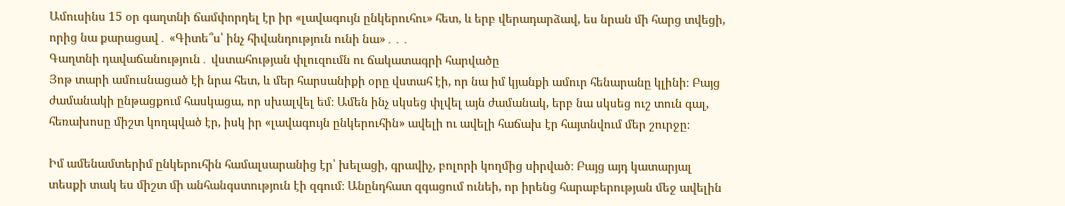Ամուսինս 15 օր գաղտնի ճամփորդել էր իր «լավագույն ընկերուհու» հետ, և երբ վերադարձավ, ես նրան մի հարց տվեցի, որից նա քարացավ․ «Գիտե՞ս՝ ինչ հիվանդություն ունի նա»․․․
Գաղտնի դավաճանություն․ վստահության փլուզումն ու ճակատագրի հարվածը
Յոթ տարի ամուսնացած էի նրա հետ, և մեր հարսանիքի օրը վստահ էի, որ նա իմ կյանքի ամուր հենարանը կլինի։ Բայց ժամանակի ընթացքում հասկացա, որ սխալվել եմ։ Ամեն ինչ սկսեց փլվել այն ժամանակ, երբ նա սկսեց ուշ տուն գալ, հեռախոսը միշտ կողպված էր, իսկ իր «լավագույն ընկերուհին» ավելի ու ավելի հաճախ էր հայտնվում մեր շուրջը։

Իմ ամենամտերիմ ընկերուհին համալսարանից էր՝ խելացի, գրավիչ, բոլորի կողմից սիրված։ Բայց այդ կատարյալ տեսքի տակ ես միշտ մի անհանգստություն էի զգում։ Անընդհատ զգացում ունեի, որ իրենց հարաբերության մեջ ավելին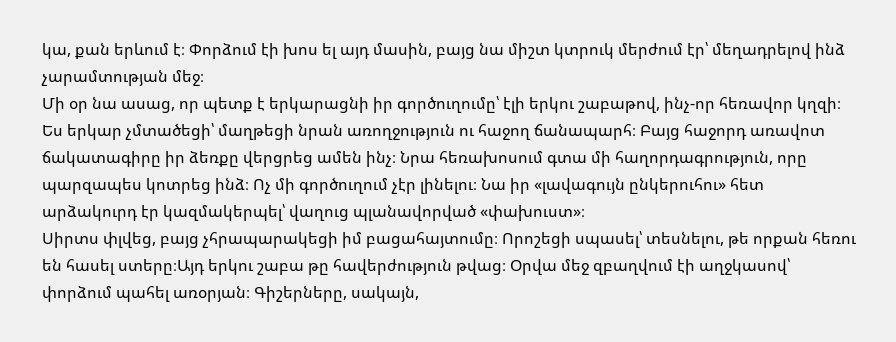կա, քան երևում է։ Փորձում էի խոս ել այդ մասին, բայց նա միշտ կտրուկ մերժում էր՝ մեղադրելով ինձ չարամտության մեջ։
Մի օր նա ասաց, որ պետք է երկարացնի իր գործուղումը՝ էլի երկու շաբաթով, ինչ-որ հեռավոր կղզի։ Ես երկար չմտածեցի՝ մաղթեցի նրան առողջություն ու հաջող ճանապարհ։ Բայց հաջորդ առավոտ ճակատագիրը իր ձեռքը վերցրեց ամեն ինչ։ Նրա հեռախոսում գտա մի հաղորդագրություն, որը պարզապես կոտրեց ինձ։ Ոչ մի գործուղում չէր լինելու։ Նա իր «լավագույն ընկերուհու» հետ արձակուրդ էր կազմակերպել՝ վաղուց պլանավորված «փախուստ»։
Սիրտս փլվեց, բայց չհրապարակեցի իմ բացահայտումը։ Որոշեցի սպասել՝ տեսնելու, թե որքան հեռու են հասել ստերը։Այդ երկու շաբա թը հավերժություն թվաց։ Օրվա մեջ զբաղվում էի աղջկասով՝ փորձում պահել առօրյան։ Գիշերները, սակայն,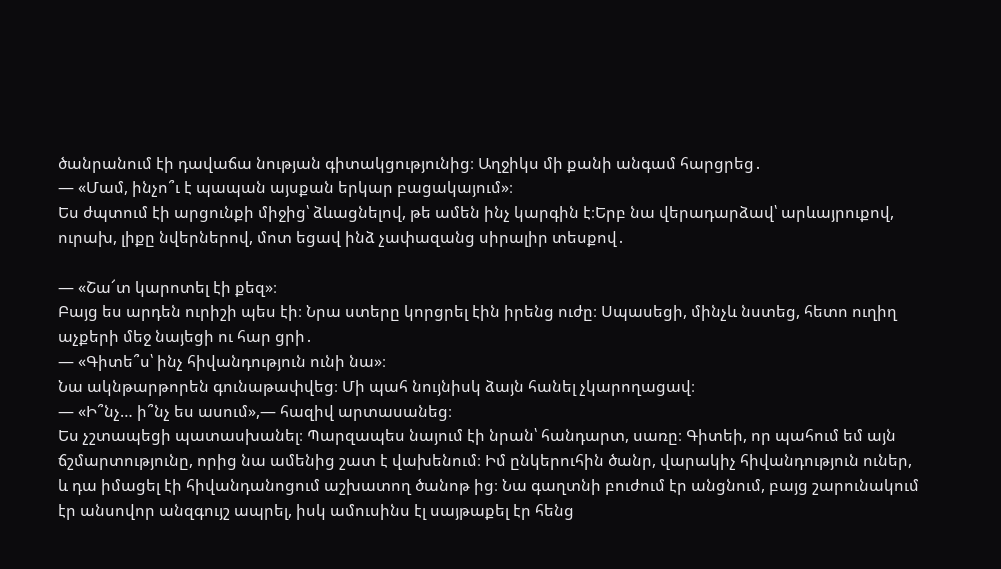ծանրանում էի դավաճա նության գիտակցությունից։ Աղջիկս մի քանի անգամ հարցրեց․
— «Մամ, ինչո՞ւ է պապան այսքան երկար բացակայում»։
Ես ժպտում էի արցունքի միջից՝ ձևացնելով, թե ամեն ինչ կարգին է։Երբ նա վերադարձավ՝ արևայրուքով, ուրախ, լիքը նվերներով, մոտ եցավ ինձ չափազանց սիրալիր տեսքով․

— «Շա՜տ կարոտել էի քեզ»։
Բայց ես արդեն ուրիշի պես էի։ Նրա ստերը կորցրել էին իրենց ուժը։ Սպասեցի, մինչև նստեց, հետո ուղիղ աչքերի մեջ նայեցի ու հար ցրի․
— «Գիտե՞ս՝ ինչ հիվանդություն ունի նա»։
Նա ակնթարթորեն գունաթափվեց։ Մի պահ նույնիսկ ձայն հանել չկարողացավ։
— «Ի՞նչ… ի՞նչ ես ասում»,— հազիվ արտասանեց։
Ես չշտապեցի պատասխանել։ Պարզապես նայում էի նրան՝ հանդարտ, սառը։ Գիտեի, որ պահում եմ այն ճշմարտությունը, որից նա ամենից շատ է վախենում։ Իմ ընկերուհին ծանր, վարակիչ հիվանդություն ուներ, և դա իմացել էի հիվանդանոցում աշխատող ծանոթ ից։ Նա գաղտնի բուժում էր անցնում, բայց շարունակում էր անսովոր անզգույշ ապրել, իսկ ամուսինս էլ սայթաքել էր հենց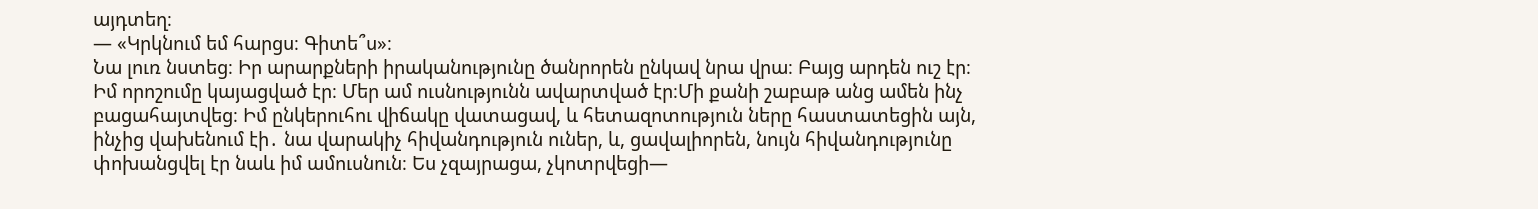այդտեղ։
— «Կրկնում եմ հարցս։ Գիտե՞ս»։
Նա լուռ նստեց։ Իր արարքների իրականությունը ծանրորեն ընկավ նրա վրա։ Բայց արդեն ուշ էր։ Իմ որոշումը կայացված էր։ Մեր ամ ուսնությունն ավարտված էր։Մի քանի շաբաթ անց ամեն ինչ բացահայտվեց։ Իմ ընկերուհու վիճակը վատացավ, և հետազոտություն ները հաստատեցին այն, ինչից վախենում էի․ նա վարակիչ հիվանդություն ուներ, և, ցավալիորեն, նույն հիվանդությունը փոխանցվել էր նաև իմ ամուսնուն։ Ես չզայրացա, չկոտրվեցի—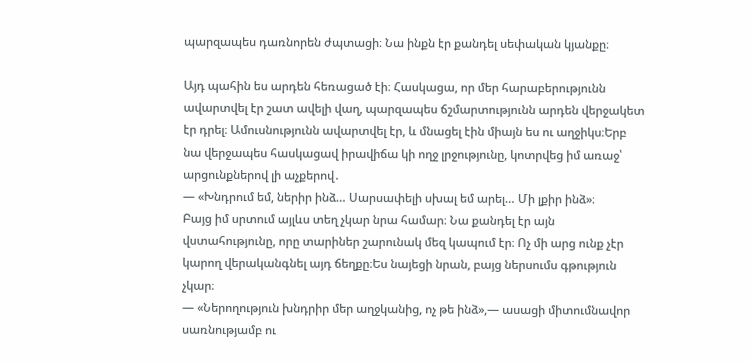պարզապես դառնորեն ժպտացի։ Նա ինքն էր քանդել սեփական կյանքը։

Այդ պահին ես արդեն հեռացած էի։ Հասկացա, որ մեր հարաբերությունն ավարտվել էր շատ ավելի վաղ, պարզապես ճշմարտությունն արդեն վերջակետ էր դրել։ Ամուսնությունն ավարտվել էր, և մնացել էին միայն ես ու աղջիկս։Երբ նա վերջապես հասկացավ իրավիճա կի ողջ լրջությունը, կոտրվեց իմ առաջ՝ արցունքներով լի աչքերով․
— «Խնդրում եմ, ներիր ինձ… Սարսափելի սխալ եմ արել… Մի լքիր ինձ»։
Բայց իմ սրտում այլևս տեղ չկար նրա համար։ Նա քանդել էր այն վստահությունը, որը տարիներ շարունակ մեզ կապում էր։ Ոչ մի արց ունք չէր կարող վերականգնել այդ ճեղքը։Ես նայեցի նրան, բայց ներսումս գթություն չկար։
— «Ներողություն խնդրիր մեր աղջկանից, ոչ թե ինձ»,— ասացի միտումնավոր սառնությամբ ու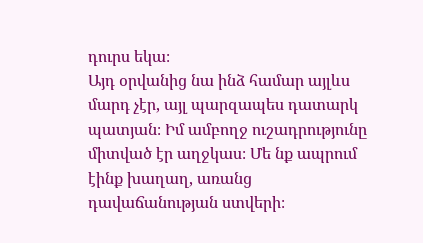դուրս եկա։
Այդ օրվանից նա ինձ համար այլևս մարդ չէր, այլ պարզապես դատարկ պատյան։ Իմ ամբողջ ուշադրությունը միտված էր աղջկաս։ Մե նք ապրում էինք խաղաղ, առանց դավաճանության ստվերի։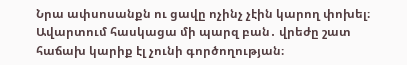Նրա ափսոսանքն ու ցավը ոչինչ չէին կարող փոխել։
Ավարտում հասկացա մի պարզ բան․ վրեժը շատ հաճախ կարիք էլ չունի գործողության։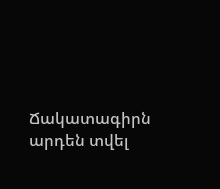Ճակատագիրն արդեն տվել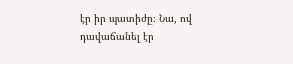էր իր պատիժը։ Նա, ով դավաճանել էր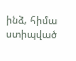ինձ, հիմա ստիպված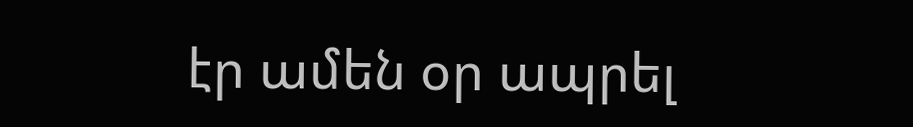էր ամեն օր ապրել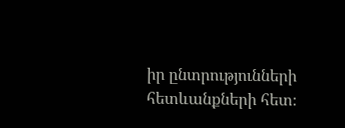իր ընտրությունների հետևանքների հետ։